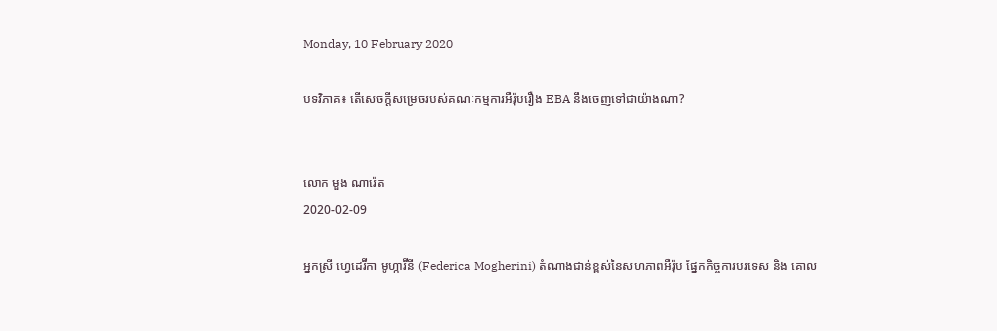Monday, 10 February 2020

បទវិភាគ៖ តើសេចក្តីសម្រេចរបស់គណៈកម្មការអឺរ៉ុបរឿង EBA នឹងចេញទៅជាយ៉ាងណា?


លោក មួង ណារ៉េត
2020-02-09

អ្នកស្រី ហ្វេដេរ៊ីកា មូហ្ការ៊ីនី (Federica Mogherini) តំណាងជាន់ខ្ពស់នៃសហភាពអឺរ៉ុប ផ្នែកកិច្ចការបរទេស និង គោល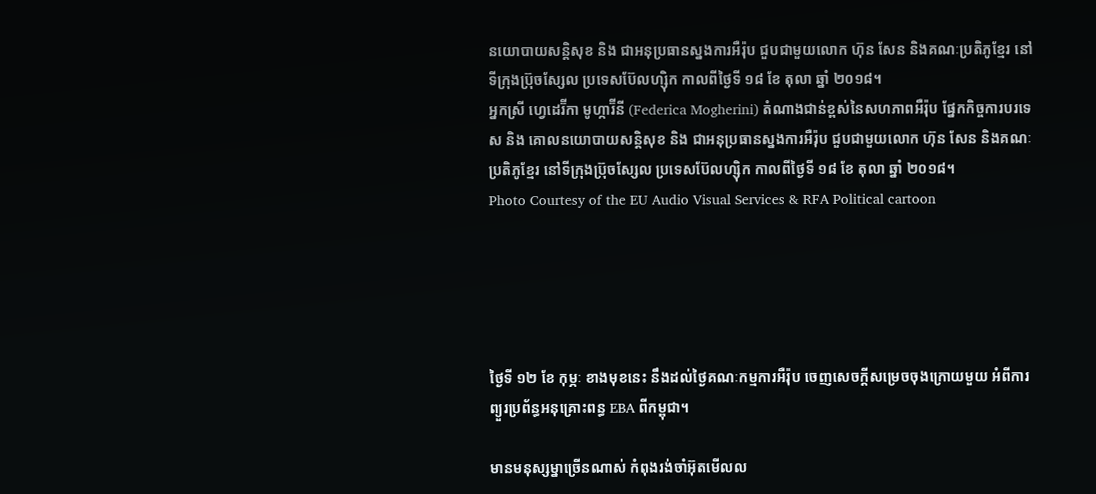នយោបាយសន្តិសុខ និង ជាអនុប្រធានស្នងការអឺរ៉ុប ជួបជាមួយលោក ហ៊ុន សែន និងគណៈប្រតិភូខ្មែរ នៅទីក្រុងប្រ៊ុចស្សែល ប្រទេសប៊ែលហ្ស៊ិក កាលពីថ្ងៃទី ១៨ ខែ តុលា ឆ្នាំ ២០១៨។
អ្នកស្រី ហ្វេដេរ៊ីកា មូហ្ការ៊ីនី (Federica Mogherini) តំណាងជាន់ខ្ពស់នៃសហភាពអឺរ៉ុប ផ្នែកកិច្ចការបរទេស និង គោលនយោបាយសន្តិសុខ និង ជាអនុប្រធានស្នងការអឺរ៉ុប ជួបជាមួយលោក ហ៊ុន សែន និងគណៈប្រតិភូខ្មែរ នៅទីក្រុងប្រ៊ុចស្សែល ប្រទេសប៊ែលហ្ស៊ិក កាលពីថ្ងៃទី ១៨ ខែ តុលា ឆ្នាំ ២០១៨។
Photo Courtesy of the EU Audio Visual Services & RFA Political cartoon





ថ្ងៃទី ១២ ខែ កុម្ភៈ ខាងមុខនេះ នឹងដល់ថ្ងៃគណៈកម្មការអឺរ៉ុប ចេញសេចក្តីសម្រេចចុងក្រោយមួយ អំពីការព្យួរប្រព័ន្ធអនុគ្រោះពន្ធ EBA ពីកម្ពុជា។

មានមនុស្សម្នាច្រើនណាស់ កំពុងរង់ចាំអ៊ុតមើលល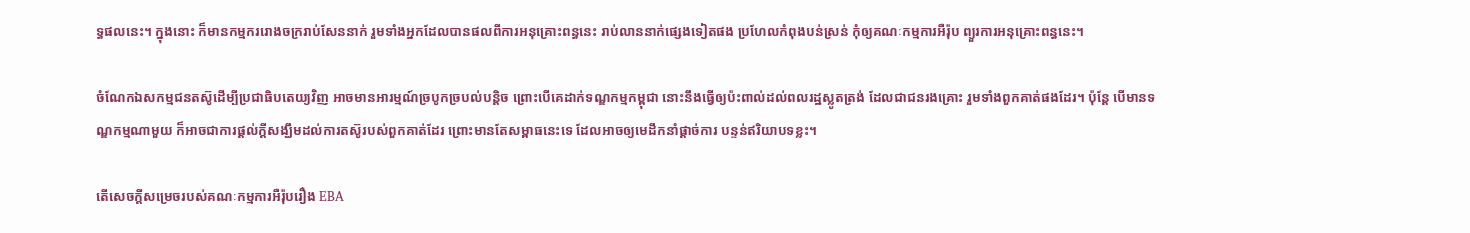ទ្ធផលនេះ។ ក្នុងនោះ ក៏មានកម្មកររោងចក្ររាប់សែននាក់ រួមទាំងអ្នកដែលបានផលពីការអនុគ្រោះពន្ធនេះ រាប់លាននាក់ផ្សេងទៀតផង ប្រហែលកំពុងបន់ស្រន់ កុំឲ្យគណៈកម្មការអឺរ៉ុប ព្យួរការអនុគ្រោះពន្ធនេះ។

ចំណែកឯសកម្មជនតស៊ូដើម្បីប្រជាធិបតេយ្យវិញ អាចមានអារម្មណ៍ច្របូកច្របល់បន្តិច ព្រោះបើគេដាក់ទណ្ឌកម្មកម្ពុជា នោះនឹងធ្វើឲ្យប៉ះពាល់ដល់ពលរដ្ឋស្លូតត្រង់ ដែលជាជនរងគ្រោះ រួមទាំងពួកគាត់ផងដែរ។ ប៉ុន្តែ បើមានទណ្ឌកម្មណាមួយ ក៏អាចជាការផ្តល់ក្តីសង្ឃឹមដល់ការតស៊ូរបស់ពួកគាត់ដែរ ព្រោះមានតែសម្ពាធនេះទេ ដែលអាចឲ្យមេដឹកនាំផ្តាច់ការ បន្ទន់ឥរិយាបទខ្លះ។

តើសេចក្តីសម្រេចរបស់គណៈកម្មការអឺរ៉ុបរឿង EBA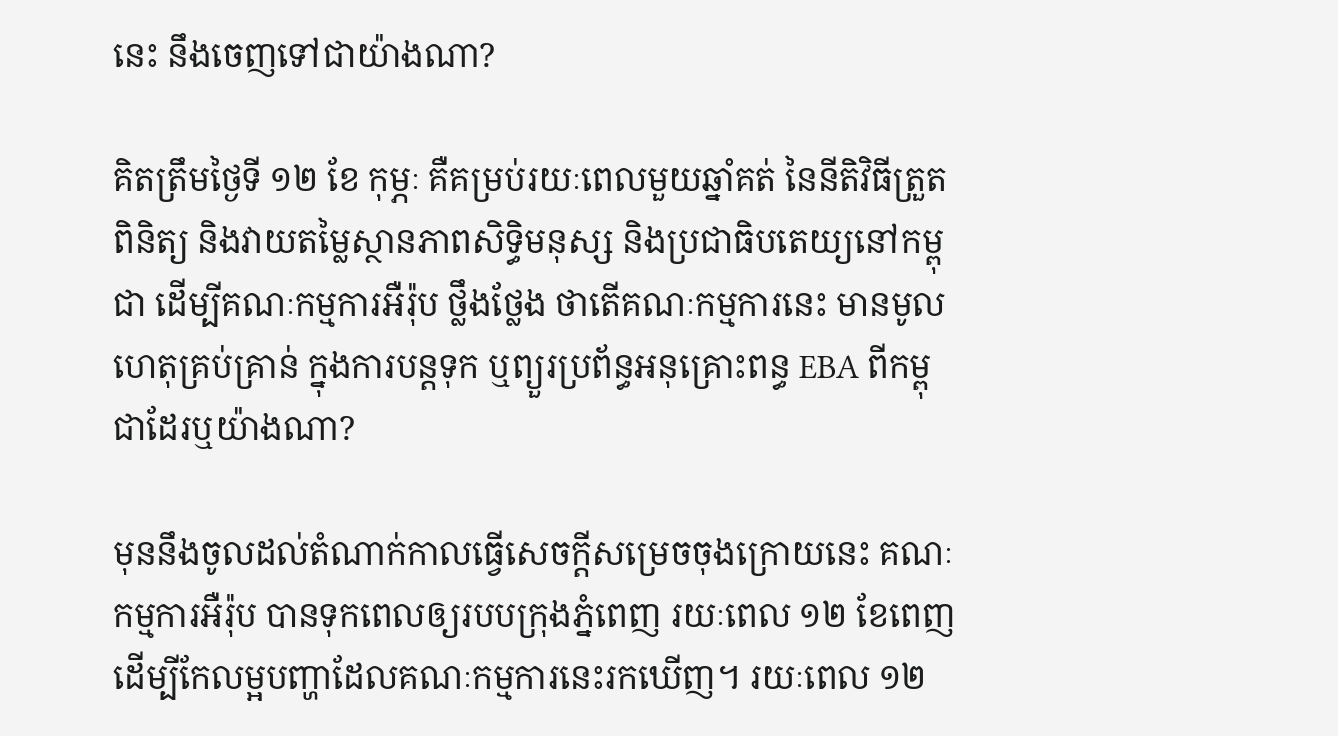នេះ នឹងចេញទៅជាយ៉ាងណា?

គិតត្រឹមថ្ងៃទី ១២ ខែ កុម្ភៈ គឺគម្រប់រយៈពេលមួយឆ្នាំគត់ នៃនីតិវិធីត្រួតពិនិត្យ និងវាយតម្លៃស្ថានភាពសិទ្ធិមនុស្ស និងប្រជាធិបតេយ្យនៅកម្ពុជា ដើម្បីគណៈកម្មការអឺរ៉ុប ថ្លឹងថ្លែង ថាតើគណៈកម្មការនេះ មានមូលហេតុគ្រប់គ្រាន់ ក្នុងការបន្តទុក ឬព្យួរប្រព័ន្ធអនុគ្រោះពន្ធ EBA ពីកម្ពុជាដែរឬយ៉ាងណា?

មុននឹងចូលដល់តំណាក់កាលធ្វើសេចក្តីសម្រេចចុងក្រោយនេះ គណៈកម្មការអឺរ៉ុប បានទុកពេលឲ្យរបបក្រុងភ្នំពេញ រយៈពេល ១២ ខែពេញ ដើម្បីកែលម្អបញ្ហាដែលគណៈកម្មការនេះរកឃើញ។ រយៈពេល ១២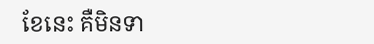ខែនេះ គឺមិនទា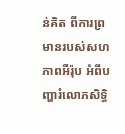ន់គិត ពីការព្រមានរបស់សហភាពអឺរ៉ុប អំពីបញ្ហារំលោភសិទ្ធិ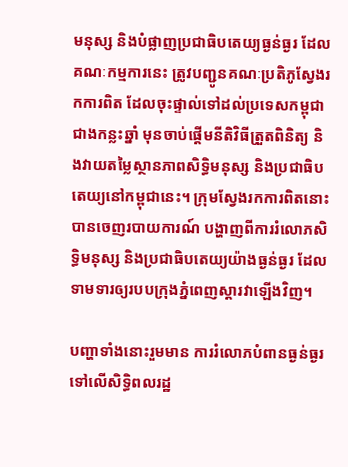មនុស្ស និងបំផ្លាញប្រជាធិបតេយ្យធ្ងន់ធ្ងរ ដែលគណៈកម្មការនេះ ត្រូវបញ្ជូនគណៈប្រតិភូស្វែងរកការពិត ដែលចុះផ្ទាល់ទៅដល់ប្រទេសកម្ពុជា ជាងកន្លះឆ្នាំ មុនចាប់ផ្តើមនីតិវិធីត្រួតពិនិត្យ និងវាយតម្លៃស្ថានភាពសិទ្ធិមនុស្ស និងប្រជាធិបតេយ្យនៅកម្ពុជានេះ។ ក្រុមស្វែងរកការពិតនោះ បានចេញរបាយការណ៍ បង្ហាញពីការរំលោភសិទ្ធិមនុស្ស និងប្រជាធិបតេយ្យយ៉ាងធ្ងន់ធ្ងរ ដែលទាមទារឲ្យរបបក្រុងភ្នំពេញស្តារវាឡើងវិញ។

បញ្ហាទាំងនោះរួមមាន ការរំលោភបំពានធ្ងន់ធ្ងរទៅលើសិទ្ធិពលរដ្ឋ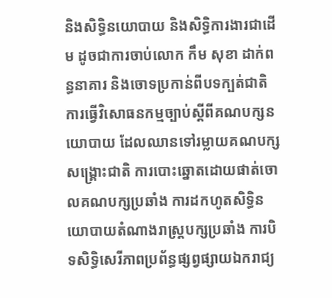និងសិទ្ធិនយោបាយ និងសិទ្ធិការងារជាដើម ដូចជាការចាប់លោក កឹម សុខា ដាក់ពន្ធនាគារ និងចោទប្រកាន់ពីបទក្បត់ជាតិ ការធ្វើវិសោធនកម្មច្បាប់ស្តីពីគណបក្សនយោបាយ ដែលឈានទៅរម្លាយគណបក្សសង្គ្រោះជាតិ ការបោះឆ្នោតដោយផាត់ចោលគណបក្សប្រឆាំង ការដកហូតសិទ្ធិនយោបាយតំណាងរាស្រ្តបក្សប្រឆាំង ការបិទសិទ្ធិសេរីភាពប្រព័ន្ធផ្សព្វផ្សាយឯករាជ្យ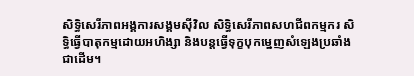សិទ្ធិសេរីភាពអង្គការសង្គមស៊ីវិល សិទ្ធិសេរីភាពសហជីពកម្មករ សិទ្ធិធ្វើបាតុកម្មដោយអហិង្សា និងបន្តធ្វើទុក្ខបុកម្នេញសំឡេងប្រឆាំងជាដើម។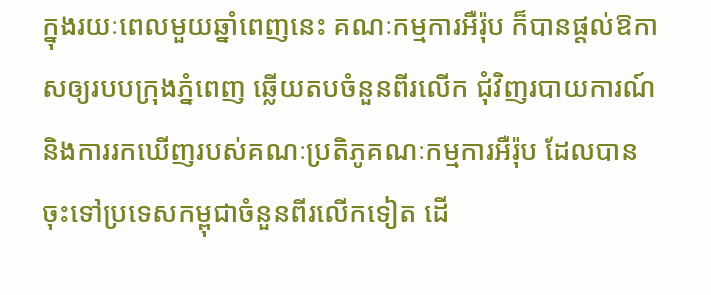ក្នុងរយៈពេលមួយឆ្នាំពេញនេះ គណៈកម្មការអឺរ៉ុប ក៏បានផ្តល់ឱកាសឲ្យរបបក្រុងភ្នំពេញ ឆ្លើយតបចំនួនពីរលើក ជុំវិញរបាយការណ៍ និងការរកឃើញរបស់គណៈប្រតិភូគណៈកម្មការអឺរ៉ុប ដែលបានចុះទៅប្រទេសកម្ពុជាចំនួនពីរលើកទៀត ដើ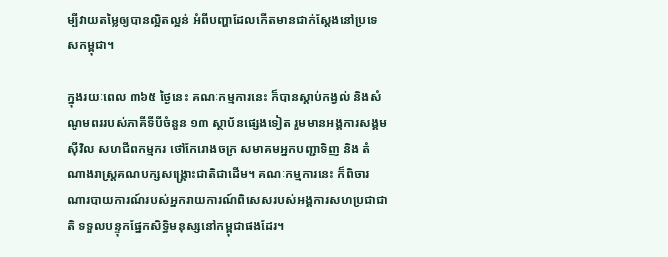ម្បីវាយតម្លៃឲ្យបានល្អិតល្អន់ អំពីបញ្ហាដែលកើតមានជាក់ស្តែងនៅប្រទេសកម្ពុជា។

ក្នុងរយៈពេល ៣៦៥ ថ្ងៃនេះ គណៈកម្មការនេះ ក៏បានស្តាប់កង្វល់ និងសំណូមពររបស់ភាគីទីបីចំនួន ១៣ ស្ថាប័នផ្សេងទៀត រួមមានអង្គការសង្គមស៊ីវិល សហជីពកម្មករ ថៅកែរោងចក្រ សមាគមអ្នកបញ្ជាទិញ និង តំណាងរាស្រ្តគណបក្សសង្គ្រោះជាតិជាដើម។ គណៈកម្មការនេះ ក៏ពិចារណារបាយការណ៍របស់អ្នករាយការណ៍ពិសេសរបស់អង្គការសហប្រជាជាតិ ទទួលបន្ទុកផ្នែកសិទ្ធិមនុស្សនៅកម្ពុជាផងដែរ។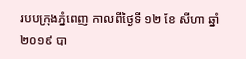របបក្រុងភ្នំពេញ កាលពីថ្ងៃទី ១២ ខែ សីហា ឆ្នាំ ២០១៩ បា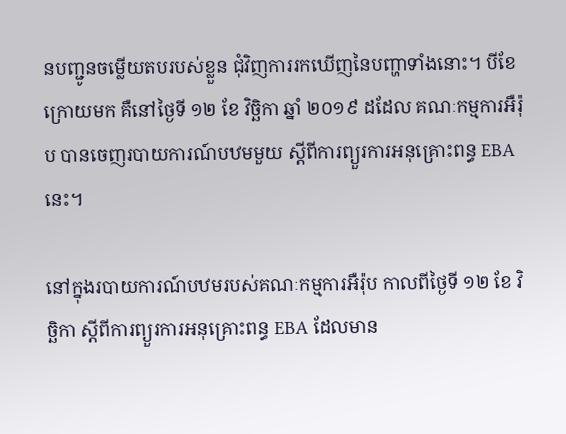នបញ្ជូនចម្លើយតបរបស់ខ្លួន ជុំវិញការរកឃើញនៃបញ្ហាទាំងនោះ។ បីខែក្រោយមក គឺនៅថ្ងៃទី ១២ ខែ វិច្ឆិកា ឆ្នាំ ២០១៩ ដដែល គណៈកម្មការអឺរ៉ុប បានចេញរបាយការណ៍បឋមមួយ ស្តីពីការព្យួរការអនុគ្រោះពន្ធ EBA នេះ។

នៅក្នុងរបាយការណ៍បឋមរបស់គណៈកម្មការអឺរ៉ុប កាលពីថ្ងៃទី ១២ ខែ វិច្ឆិកា ស្តីពីការព្យួរការអនុគ្រោះពន្ធ EBA ដែលមាន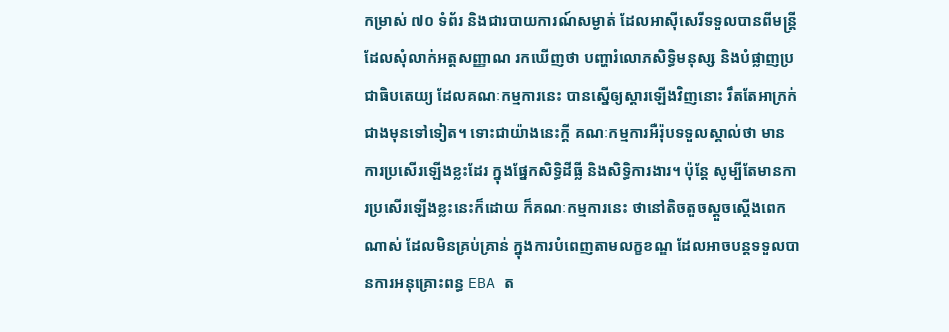កម្រាស់ ៧០ ទំព័រ និងជារបាយការណ៍សម្ងាត់ ដែលអាស៊ីសេរីទទួលបានពីមន្រ្តី ដែលសុំលាក់អត្តសញ្ញាណ រកឃើញថា បញ្ហារំលោភសិទ្ធិមនុស្ស និងបំផ្លាញប្រជាធិបតេយ្យ ដែលគណៈកម្មការនេះ បានស្នើឲ្យស្តារឡើងវិញនោះ រឹតតែអាក្រក់ជាងមុនទៅទៀត។ ទោះជាយ៉ាងនេះក្តី គណៈកម្មការអឺរ៉ុបទទួលស្គាល់ថា មានការប្រសើរឡើងខ្លះដែរ ក្នុងផ្នែកសិទ្ធិដីធ្លី និងសិទ្ធិការងារ។ ប៉ុន្តែ សូម្បីតែមានការប្រសើរឡើងខ្លះនេះក៏ដោយ ក៏គណៈកម្មការនេះ ថានៅតិចតួចស្តួចស្តើងពេកណាស់ ដែលមិនគ្រប់គ្រាន់ ក្នុងការបំពេញតាមលក្ខខណ្ឌ ដែលអាចបន្តទទួលបានការអនុគ្រោះពន្ធ EBA ត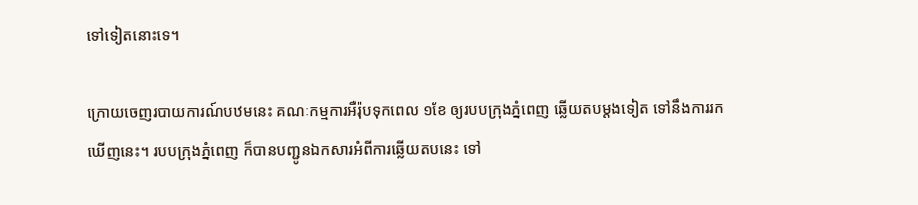ទៅទៀតនោះទេ។

ក្រោយចេញរបាយការណ៍បឋមនេះ គណៈកម្មការអឺរ៉ុបទុកពេល ១ខែ ឲ្យរបបក្រុងភ្នំពេញ ឆ្លើយតបម្តងទៀត ទៅនឹងការរកឃើញនេះ។ របបក្រុងភ្នំពេញ ក៏បានបញ្ជូនឯកសារអំពីការឆ្លើយតបនេះ ទៅ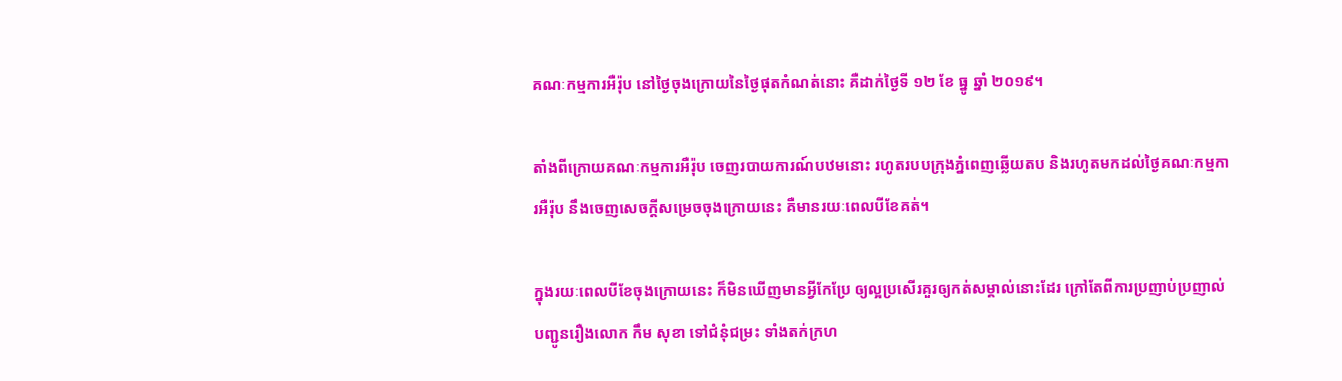គណៈកម្មការអឺរ៉ុប នៅថ្ងៃចុងក្រោយនៃថ្ងៃផុតកំណត់នោះ គឺដាក់ថ្ងៃទី ១២ ខែ ធ្នូ ឆ្នាំ ២០១៩។

តាំងពីក្រោយគណៈកម្មការអឺរ៉ុប ចេញរបាយការណ៍បឋមនោះ រហូតរបបក្រុងភ្នំពេញឆ្លើយតប និងរហូតមកដល់ថ្ងៃគណៈកម្មការអឺរ៉ុប នឹងចេញសេចក្តីសម្រេចចុងក្រោយនេះ គឺមានរយៈពេលបីខែគត់។

ក្នុងរយៈពេលបីខែចុងក្រោយនេះ ក៏មិនឃើញមានអ្វីកែប្រែ ឲ្យល្អប្រសើរគួរឲ្យកត់សម្គាល់នោះដែរ ក្រៅតែពីការប្រញាប់ប្រញាល់បញ្ជូនរឿងលោក កឹម សុខា ទៅជំនុំជម្រះ ទាំងតក់ក្រហ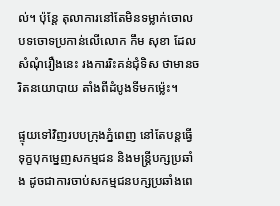ល់។ ប៉ុន្តែ តុលាការនៅតែមិនទម្លាក់ចោលបទចោទប្រកាន់លើលោក កឹម សុខា ដែលសំណុំរឿងនេះ រងការរិះគន់ជុំទិស ថាមានចរិតនយោបាយ តាំងពីដំបូងទីមកម្ល៉េះ។

ផ្ទុយទៅវិញរបបក្រុងភ្នំពេញ នៅតែបន្តធ្វើទុក្ខបុកម្នេញសកម្មជន និងមន្រ្តីបក្សប្រឆាំង ដូចជាការចាប់សកម្មជនបក្សប្រឆាំងពេ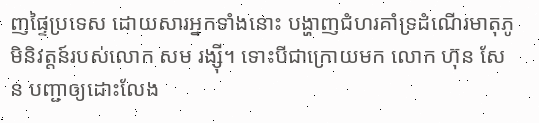ញផ្ទៃប្រទេស ដោយសារអ្នកទាំងនោះ បង្ហាញជំហរគាំទ្រដំណើរមាតុភូមិនិវត្តន៍របស់លោក សម រង្ស៊ី។ ទោះបីជាក្រោយមក លោក ហ៊ុន សែន បញ្ជាឲ្យដោះលែង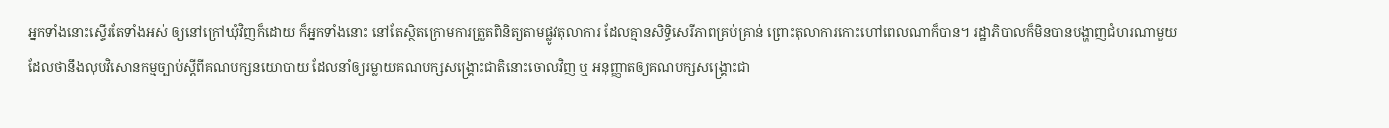អ្នកទាំងនោះស្ទើរតែទាំងអស់ ឲ្យនៅក្រៅឃុំវិញក៏ដោយ ក៏អ្នកទាំងនោះ នៅតែស្ថិតក្រោមការត្រួតពិនិត្យតាមផ្លូវតុលាការ ដែលគ្មានសិទ្ធិសេរីភាពគ្រប់គ្រាន់ ព្រោះតុលាការកោះហៅពេលណាក៏បាន។ រដ្ឋាភិបាលក៏មិនបានបង្ហាញជំហរណាមួយ ដែលថានឹងលុបវិសោនកម្មច្បាប់ស្តីពីគណបក្សនយោបាយ ដែលនាំឲ្យរម្លាយគណបក្សសង្គ្រោះជាតិនោះចោលវិញ ឬ អនុញ្ញាតឲ្យគណបក្សសង្គ្រោះជា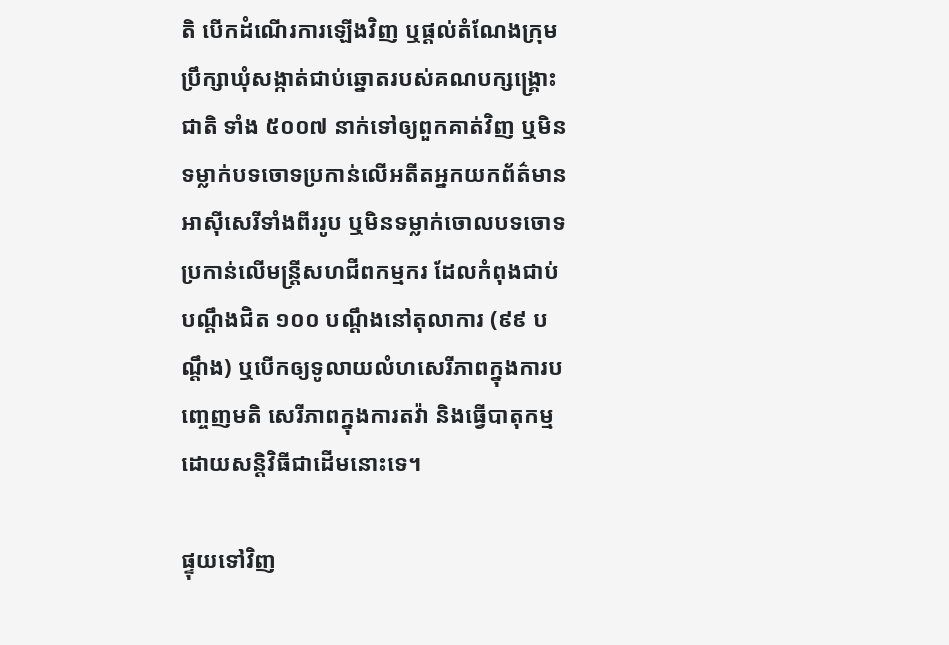តិ បើកដំណើរការឡើងវិញ ឬផ្តល់តំណែងក្រុមប្រឹក្សាឃុំសង្កាត់ជាប់ឆ្នោតរបស់គណបក្សង្គ្រោះជាតិ ទាំង ៥០០៧ នាក់ទៅឲ្យពួកគាត់វិញ ឬមិនទម្លាក់បទចោទប្រកាន់លើអតីតអ្នកយកព័ត៌មានអាស៊ីសេរីទាំងពីររូប ឬមិនទម្លាក់ចោលបទចោទប្រកាន់លើមន្រ្តីសហជីពកម្មករ ដែលកំពុងជាប់បណ្តឹងជិត ១០០ បណ្តឹងនៅតុលាការ (៩៩ បណ្តឹង) ឬបើកឲ្យទូលាយលំហសេរីភាពក្នុងការបញ្ចេញមតិ សេរីភាពក្នុងការតវ៉ា និងធ្វើបាតុកម្មដោយសន្តិវិធីជាដើមនោះទេ។

ផ្ទុយទៅវិញ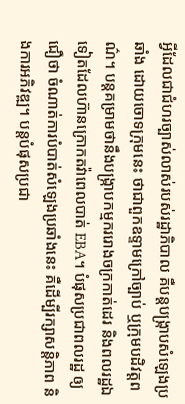អ្វីដែលជាជំហរច្បាស់លាស់របស់រដ្ឋាភិបាល គឺបន្តបង្ក្រាបសំឡេងប្រឆាំង ដោយចោទក្រុមនេះ ថាជាពួកឧទ្ទាមក្រៅច្បាប់ ឬក្រុមបដិវត្តពណ៌។ បន្តគម្រាមថានឹងបង្ក្រាបកម្មកររោងចក្រកាត់ដេរ និងពលរដ្ឋឯទៀតដែលហ៊ានក្រោកតវ៉ាពេលបាត់ EBA។ បំផុសប្រជាពលរដ្ឋ ឲ្យជឿថា ចំណាត់ការបំបាត់សំឡេងប្រឆាំងនេះ គឺដើម្បីរក្សាសន្តិភាព និងការអភិវឌ្ឍ។ បន្តបំផុសប្រជា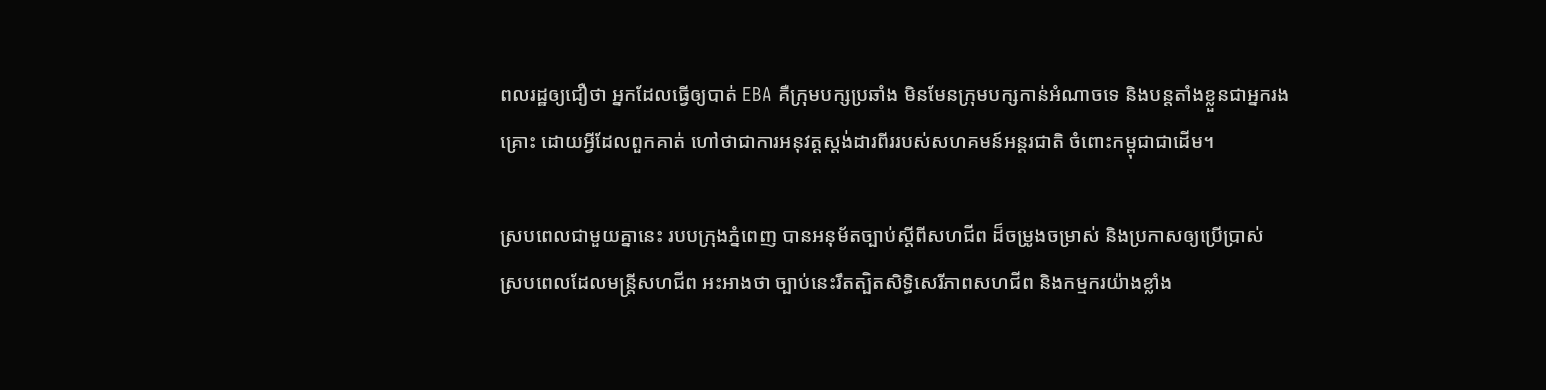ពលរដ្ឋឲ្យជឿថា អ្នកដែលធ្វើឲ្យបាត់ EBA គឺក្រុមបក្សប្រឆាំង មិនមែនក្រុមបក្សកាន់អំណាចទេ និងបន្តតាំងខ្លួនជាអ្នករងគ្រោះ ដោយអ្វីដែលពួកគាត់ ហៅថាជាការអនុវត្តស្តង់ដារពីររបស់សហគមន៍អន្តរជាតិ ចំពោះកម្ពុជាជាដើម។

ស្របពេលជាមួយគ្នានេះ របបក្រុងភ្នំពេញ បានអនុម័តច្បាប់ស្តីពីសហជីព ដ៏ចម្រូងចម្រាស់ និងប្រកាសឲ្យប្រើប្រាស់ ស្របពេលដែលមន្រ្តីសហជីព អះអាងថា ច្បាប់នេះរឹតត្បិតសិទ្ធិសេរីភាពសហជីព និងកម្មករយ៉ាងខ្លាំង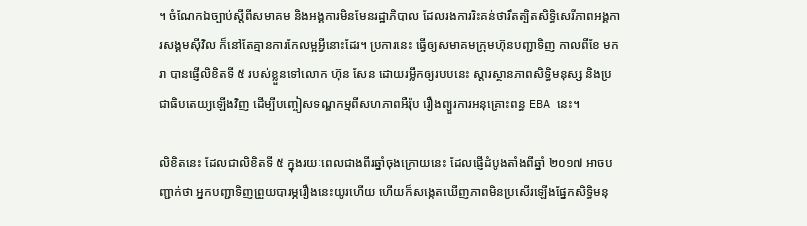។ ចំណែកឯច្បាប់ស្តីពីសមាគម និងអង្គការមិនមែនរដ្ឋាភិបាល ដែលរងការរិះគន់ថារឹតត្បិតសិទ្ធិសេរីភាពអង្គការសង្គមស៊ីវិល ក៏នៅតែគ្មានការកែលម្អអ្វីនោះដែរ។ ប្រការនេះ ធ្វើឲ្យសមាគមក្រុមហ៊ុនបញ្ជាទិញ កាលពីខែ មករា បានផ្ញើលិខិតទី ៥ របស់ខ្លួនទៅលោក ហ៊ុន សែន ដោយរម្លឹកឲ្យរបបនេះ ស្តារស្ថានភាពសិទ្ធិមនុស្ស និងប្រជាធិបតេយ្យឡើងវិញ ដើម្បីបញ្ចៀសទណ្ឌកម្មពីសហភាពអឺរ៉ុប រឿងព្យួរការអនុគ្រោះពន្ធ EBA នេះ។

លិខិតនេះ ដែលជាលិខិតទី ៥ ក្នុងរយៈពេលជាងពីរឆ្នាំចុងក្រោយនេះ ដែលផ្ញើដំបូងតាំងពីឆ្នាំ ២០១៧ អាចបញ្ជាក់ថា អ្នកបញ្ជាទិញព្រួយបារម្ភរឿងនេះយូរហើយ ហើយក៏សង្កេតឃើញភាពមិនប្រសើរឡើងផ្នែកសិទ្ធិមនុ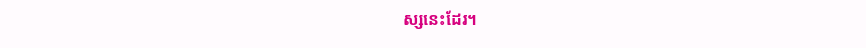ស្សនេះដែរ។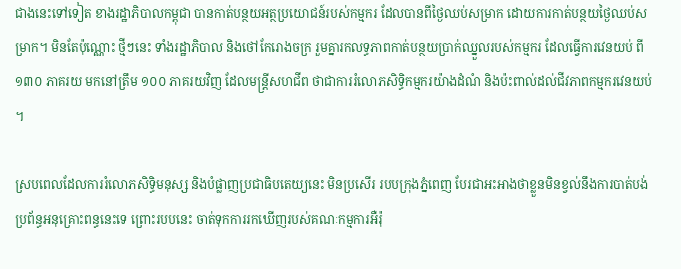ជាងនេះទៅទៀត ខាងរដ្ឋាភិបាលកម្ពុជា បានកាត់បន្ថយអត្ថប្រយោជន៍របស់កម្មករ ដែលបានពីថ្ងៃឈប់សម្រាក ដោយការកាត់បន្ថយថ្ងៃឈប់សម្រាក។ មិនតែប៉ុណ្ណោះ ថ្មីៗនេះ ទាំងរដ្ឋាភិបាល និងថៅកែរោងចក្រ រួមគ្នារកលទ្ធភាពកាត់បន្ថយប្រាក់ឈ្នួលរបស់កម្មករ ដែលធ្វើការវេនយប់ ពី ១៣០ ភាគរយ មកនៅត្រឹម ១០០ ភាគរយវិញ ដែលមន្រ្តីសហជីព ថាជាការរំលោភសិទ្ធិកម្មករយ៉ាងដំណំ និងប៉ះពាល់ដល់ជីវភាពកម្មករវេនយប់។

ស្របពេលដែលការរំលោភសិទ្ធិមនុស្ស និងបំផ្លាញប្រជាធិបតេយ្យនេះ មិនប្រសើរ របបក្រុងភ្នំពេញ បែរជាអះអាងថាខ្លួនមិនខ្វល់នឹងការបាត់បង់ប្រព័ន្ធអនុគ្រោះពន្ធនេះទេ ព្រោះរបបនេះ ចាត់ទុកការរកឃើញរបស់គណៈកម្មការអឺរ៉ុ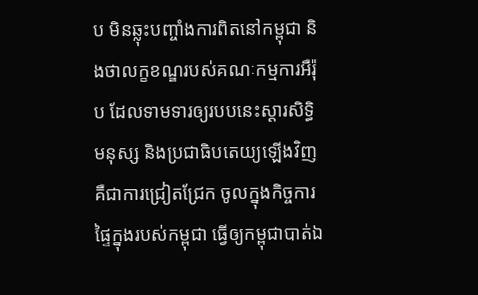ប មិនឆ្លុះបញ្ចាំងការពិតនៅកម្ពុជា និងថាលក្ខខណ្ឌរបស់គណៈកម្មការអឺរ៉ុប ដែលទាមទារឲ្យរបបនេះស្តារសិទ្ធិមនុស្ស និងប្រជាធិបតេយ្យឡើងវិញ គឺជាការជ្រៀតជ្រែក ចូលក្នុងកិច្ចការផ្ទៃក្នុងរបស់កម្ពុជា ធ្វើឲ្យកម្ពុជាបាត់ឯ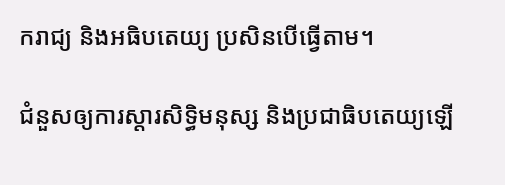ករាជ្យ និងអធិបតេយ្យ ប្រសិនបើធ្វើតាម។

ជំនួសឲ្យការស្តារសិទ្ធិមនុស្ស និងប្រជាធិបតេយ្យឡើ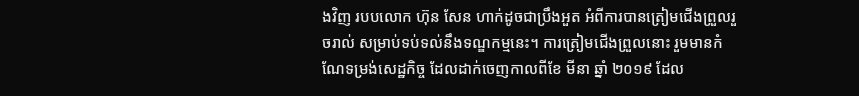ងវិញ របបលោក ហ៊ុន សែន ហាក់ដូចជាប្រឹងអួត អំពីការបានត្រៀមជើងព្រួលរួចរាល់ សម្រាប់ទប់ទល់នឹងទណ្ឌកម្មនេះ។ ការត្រៀមជើងព្រួលនោះ រួមមានកំណែទម្រង់សេដ្ឋកិច្ច ដែលដាក់ចេញកាលពីខែ មីនា ឆ្នាំ ២០១៩ ដែល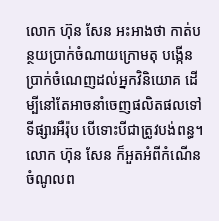លោក ហ៊ុន សែន អះអាងថា កាត់បន្ថយប្រាក់ចំណាយក្រោមតុ បង្កើនប្រាក់ចំណេញដល់អ្នកវិនិយោគ ដើម្បីនៅតែអាចនាំចេញផលិតផលទៅទីផ្សារអឺរ៉ុប បើទោះបីជាត្រូវបង់ពន្ធ។ លោក ហ៊ុន សែន ក៏អួតអំពីកំណើនចំណូលព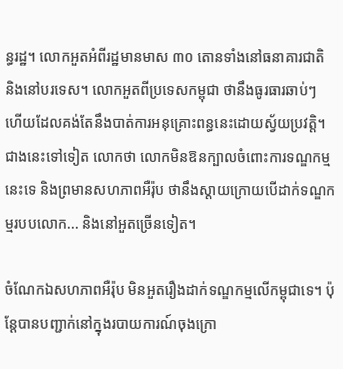ន្ធរដ្ឋ។ លោកអួតអំពីរដ្ឋមានមាស ៣០ តោនទាំងនៅធនាគារជាតិ និងនៅបរទេស។ លោកអួតពីប្រទេសកម្ពុជា ថានឹងធូរធារឆាប់ៗ ហើយដែលគង់តែនឹងបាត់ការអនុគ្រោះពន្ធនេះដោយស្វ័យប្រវត្តិ។ ជាងនេះទៅទៀត លោកថា លោកមិនឱនក្បាលចំពោះការទណ្ឌកម្មនេះទេ និងព្រមានសហភាពអឺរ៉ុប ថានឹងស្តាយក្រោយបើដាក់ទណ្ឌកម្មរបបលោក... និងនៅអួតច្រើនទៀត។

ចំណែកឯសហភាពអឺរ៉ុប មិនអួតរឿងដាក់ទណ្ឌកម្មលើកម្ពុជាទេ។ ប៉ុន្តែបានបញ្ជាក់នៅក្នុងរបាយការណ៍ចុងក្រោ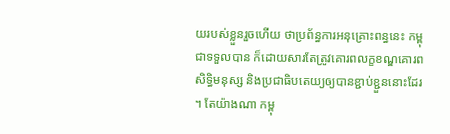យរបស់ខ្លួនរួចហើយ ថាប្រព័ន្ធការអនុគ្រោះពន្ធនេះ កម្ពុជាទទួលបាន ក៏ដោយសារតែត្រូវគោរពលក្ខខណ្ឌគោរពសិទ្ធិមនុស្ស និងប្រជាធិបតេយ្យឲ្យបានខ្ជាប់ខ្ជួននោះដែរ។ តែយ៉ាងណា កម្ពុ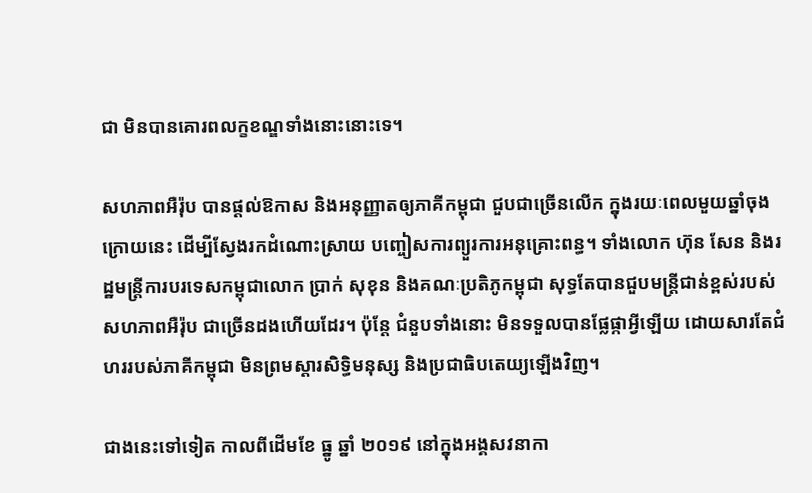ជា មិនបានគោរពលក្ខខណ្ឌទាំងនោះនោះទេ។

សហភាពអឺរ៉ុប បានផ្តល់ឱកាស និងអនុញ្ញាតឲ្យភាគីកម្ពុជា ជួបជាច្រើនលើក ក្នុងរយៈពេលមួយឆ្នាំចុងក្រោយនេះ ដើម្បីស្វែងរកដំណោះស្រាយ បញ្ចៀសការព្យួរការអនុគ្រោះពន្ធ។ ទាំងលោក ហ៊ុន សែន និងរដ្ឋមន្រ្តីការបរទេសកម្ពុជាលោក ប្រាក់ សុខុន និងគណៈប្រតិភូកម្ពុជា សុទ្ធតែបានជួបមន្រ្តីជាន់ខ្ពស់របស់សហភាពអឺរ៉ុប ជាច្រើនដងហើយដែរ។ ប៉ុន្តែ ជំនួបទាំងនោះ មិនទទួលបានផ្លែផ្កាអ្វីឡើយ ដោយសារតែជំហររបស់ភាគីកម្ពុជា មិនព្រមស្តារសិទ្ធិមនុស្ស និងប្រជាធិបតេយ្យឡើងវិញ។

ជាងនេះទៅទៀត កាលពីដើមខែ ធ្នូ ឆ្នាំ ២០១៩ នៅក្នុងអង្គសវនាកា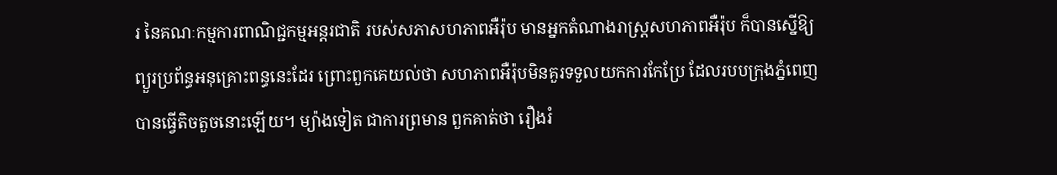រ នៃគណៈកម្មការពាណិជ្ជកម្មអន្តរជាតិ របស់សភាសហភាពអឺរ៉ុប មានអ្នកតំណាងរាស្ត្រសហភាពអឺរ៉ុប ក៏បានស្នើឱ្យព្យួរប្រព័ន្ធអនុគ្រោះពន្ធនេះដែរ ព្រោះពួកគេយល់ថា សហភាពអឺរ៉ុបមិនគួរទទួលយកការកែប្រែ ដែលរបបក្រុងភ្នំពេញ បានធ្វើតិចតួចនោះឡើយ។ ម្យ៉ាងទៀត ជាការព្រមាន ពួកគាត់ថា រឿងរំ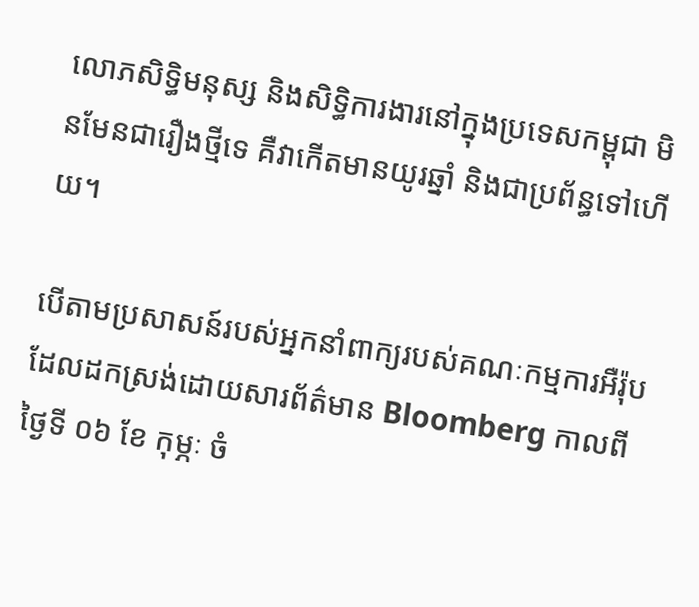លោភសិទ្ធិមនុស្ស និងសិទ្ធិការងារនៅក្នុងប្រទេសកម្ពុជា មិនមែនជារឿងថ្មីទេ គឺវាកើតមានយូរឆ្នាំ និងជាប្រព័ន្ធទៅហើយ។

បើតាមប្រសាសន៍របស់អ្នកនាំពាក្យរបស់គណៈកម្មការអឺរ៉ុប ដែលដកស្រង់ដោយសារព័ត៌មាន Bloomberg កាលពីថ្ងៃទី ០៦ ខែ កុម្ភៈ ចំ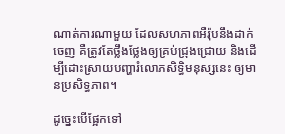ណាត់ការណាមួយ ដែលសហភាពអឺរ៉ុបនឹងដាក់ចេញ គឺត្រូវតែថ្លឹងថ្លែងឲ្យគ្រប់ជ្រុងជ្រោយ និងដើម្បីដោះស្រាយបញ្ហារំលោភសិទ្ធិមនុស្សនេះ ឲ្យមានប្រសិទ្ធភាព។

ដូច្នេះបើផ្អែកទៅ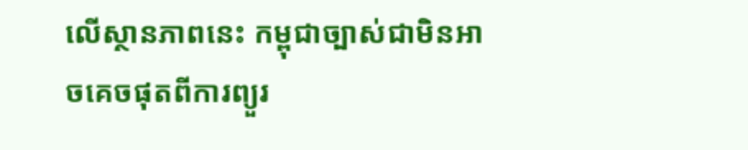លើស្ថានភាពនេះ កម្ពុជាច្បាស់ជាមិនអាចគេចផុតពីការព្យួរ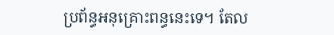ប្រព័ន្ធអនុគ្រោះពន្ធនេះទេ។ តែល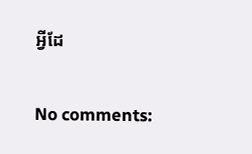អ្វីដែ

No comments: